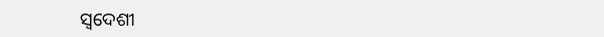ସ୍ୱଦେଶୀ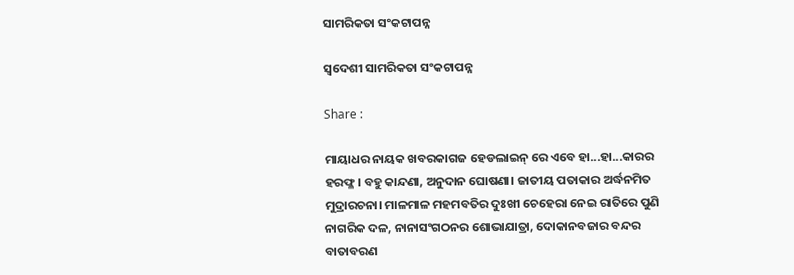ସାମରିକତା ସଂକଟାପନ୍ନ

ସ୍ୱଦେଶୀ ସାମରିକତା ସଂକଟାପନ୍ନ

Share :

ମାୟାଧର ନାୟକ ଖବରକାଗଜ ହେଡଲାଇନ୍ ରେ ଏବେ ହା...ହା...କାରର ହରଫ୍ଳ। ବହୁ କାନ୍ଦଣା, ଅନୁଦାନ ଘୋଷଣା। ଜାତୀୟ ପତାକାର ଅର୍ଦ୍ଧନମିତ ମୁଦ୍ରାରଚନା। ମାଳମାଳ ମହମବତିର ଦୁଃଖୀ ଚେହେରା ନେଇ ରାତିରେ ପୁଣି ନାଗରିକ ଦଳ, ନାନାସଂଗଠନର ଶୋଭାଯାତ୍ରା, ଦୋକାନବଜାର ବନ୍ଦର ବାତାବରଣ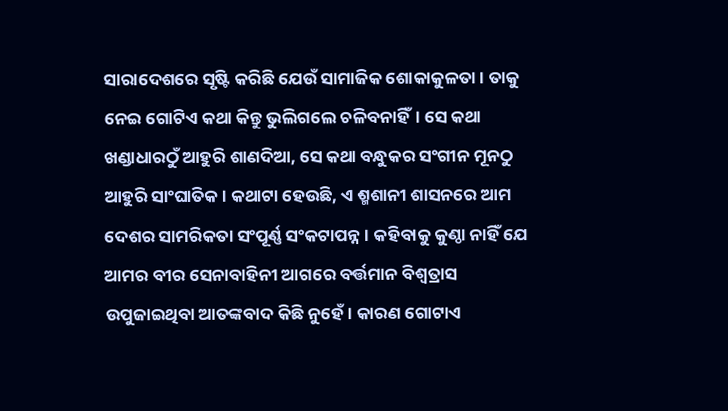ସାରାଦେଶରେ ସୃଷ୍ଟି କରିଛି ଯେଉଁ ସାମାଜିକ ଶୋକାକୁଳତା। ତାକୁ ନେଇ ଗୋଟିଏ କଥା କିନ୍ତୁ ଭୁଲିଗଲେ ଚଳିବନାହିଁ। ସେ କଥା ଖଣ୍ଡାଧାରଠୁଁ ଆହୁରି ଶାଣଦିଆ, ସେ କଥା ବନ୍ଧୁକର ସଂଗୀନ ମୂନଠୁ ଆହୁରି ସାଂଘାତିକ। କଥାଟା ହେଉଛି, ଏ ଶ୍ମଶାନୀ ଶାସନରେ ଆମ ଦେଶର ସାମରିକତା ସଂପୂର୍ଣ୍ଣ ସଂକଟାପନ୍ନ। କହିବାକୁ କୁଣ୍ଠା ନାହିଁ ଯେ ଆମର ବୀର ସେନାବାହିନୀ ଆଗରେ ବର୍ତ୍ତମାନ ବିଶ୍ୱତ୍ରାସ ଉପୁଜାଇଥିବା ଆତଙ୍କବାଦ କିଛି ନୁହେଁ। କାରଣ ଗୋଟାଏ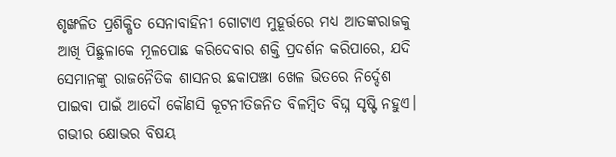ଶୃଙ୍ଖଳିତ ପ୍ରଶିକ୍ଷିତ ସେନାବାହିନୀ ଗୋଟାଏ ମୁହୂର୍ତ୍ତରେ ମଧ୍ୟ ଆତଙ୍କରାଜକୁ ଆଖି ପିଛୁଳାକେ ମୂଳପୋଛ କରିଦେବାର ଶକ୍ତି ପ୍ରଦର୍ଶନ କରିପାରେ, ଯଦି ସେମାନଙ୍କୁ ରାଜନୈତିକ ଶାସନର ଛକାପଞ୍ଝା ଖେଳ ଭିତରେ ନିର୍ଦ୍ଦେଶ ପାଇବା ପାଇଁ ଆଦୌ କୌଣସି କୂଟନୀତିଜନିତ ବିଳମ୍ୱିତ ବିଘ୍ନ ସୃଷ୍ଟି ନହୁଏ। ଗଭୀର କ୍ଷୋଭର ବିଷୟ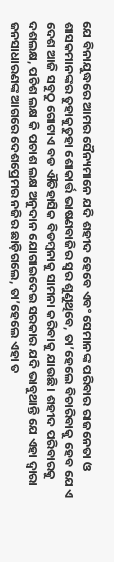ଯେ ବିନାଯୁଦ୍ଧରେ ଆମର ସୈନ୍ୟମାନେ ଯଦି ଶହୀଦ ହେବେ ଏବଂ ସେମାନଙ୍କ ପରିବାର ରାଜନେତା ଓ ଶାସକମାନଙ୍କର ତୁହାକୁତୁହା ଶୋକାର୍ତ୍ତ ଭାଷଣବାଜିର ସ୍ୱର ଶୁଣୁଥିବେ, ତା’ହେଲେ ବିଚାରିବାକୁ ହେବ ଯେ ଏ ଦେଶ ଆଜି ସବୁଠୁ ଗୋଟାଏ ବଡ ଐତିହାସିକ ବିଡମ୍ୱନାକୁ ସାମନା କରିବାକୁ ଯାଉଛି। ଶହୀଦ ପରିବାରକୁ ଦଶଲକ୍ଷ, ପଚିଶ ଲକ୍ଷ କି ପଚାଶ ଲକ୍ଷ ଅନୁଦାନ ଯୋଗାଇଦେଇ ସରକାର ଯଦି ଭାବୁଥାନ୍ତି ଯେ ଏହା ଦ୍ୱାରା ଜନସାଧାରଣଙ୍କ ଆଗରେ ଦେଶପ୍ରେମର ନଜିର ଛାଡ଼ିଗଲେ, ତା’ହେଲେ ଏହା ତ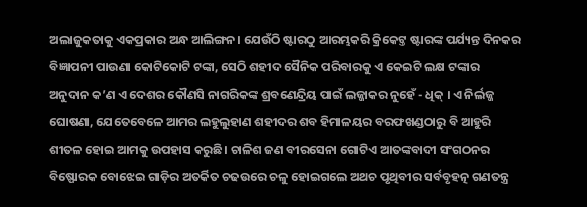ଅଲାଜୁକତାକୁ ଏକପ୍ରକାର ଅନ୍ଧ ଆଲିଙ୍ଗନ। ଯେଉଁଠି ଷ୍ଟାରଠୁ ଆରମ୍ଭକରି କ୍ରିକେଟ୍ତ ଷ୍ଟାରଙ୍କ ପର୍ଯ୍ୟନ୍ତ ଦିନକର ବିଜ୍ଞାପନୀ ପାଉଣା କୋଟିକୋଟି ଟଙ୍କା, ସେଠି ଶହୀଦ ସୈନିକ ପରିବାରକୁ ଏ କେଇଟି ଲକ୍ଷ ଟଙ୍କାର ଅନୁଦାନ କ’ଣ ଏ ଦେଶର କୌଣସି ନାଗରିକଙ୍କ ଶ୍ରବଣେନ୍ଦ୍ରିୟ ପାଇଁ ଲଜ୍ଜାକର ନୁହେଁ - ଧିକ୍ । ଏ ନିର୍ଲଜ୍ଜ ଘୋଷଣା, ଯେତେବେଳେ ଆମର ଲହୁଲୁହାଣ ଶହୀଦର ଶବ ହିମାଳୟର ବରଫଖଣ୍ଡଠାରୁ ବି ଆହୁରି ଶୀତଳ ହୋଇ ଆମକୁ ଉପହାସ କରୁଛି। ଚାଳିଶ ଜଣ ବୀରସେନା ଗୋଟିଏ ଆତଙ୍କବାଦୀ ସଂଗଠନର ବିଷ୍ଫୋରକ ବୋଝେଇ ଗାଡ଼ିର ଅତର୍କିତ ଚଢଉରେ ଚଳୁ ହୋଇଗଲେ ଅଥଚ ପୃଥିବୀର ସର୍ବବୃହତ୍ନ ଗଣତନ୍ତ୍ର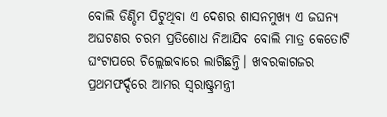ବୋଲି ଡିଣ୍ଡିମ ପିଟୁଥିବା ଏ ଦେଶର ଶାସନମୁଖ୍ୟ ଏ ଜଘନ୍ୟ ଅଘଟଣର ଚରମ ପ୍ରତିଶୋଧ ନିଆଯିବ ବୋଲି ମାତ୍ର କେତୋଟି ଘଂଟାପରେ ଚିଲ୍ଲେଇବାରେ ଲାଗିଛନ୍ତି। ଖବରକାଗଜର ପ୍ରଥମଫର୍ଦ୍ଦରେ ଆମର ସ୍ୱରାଷ୍ଟ୍ରମନ୍ତ୍ରୀ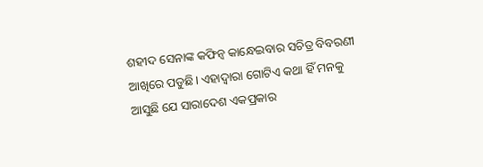ଶହୀଦ ସେନାଙ୍କ କଫିନ୍ବ କାନ୍ଧେଇବାର ସଚିତ୍ର ବିବରଣୀ ଆଖିରେ ପଡୁଛି। ଏହାଦ୍ୱାରା ଗୋଟିଏ କଥା ହିଁ ମନକୁ ଆସୁଛି ଯେ ସାରାଦେଶ ଏକପ୍ରକାର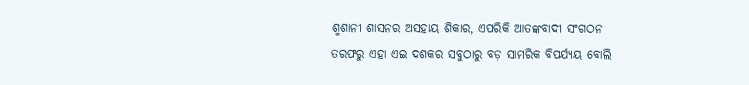ଶ୍ମଶାନୀ ଶାସନର ଅସହାୟ ଶିକାର, ଏପରିକି ଆତଙ୍କବାଦୀ ସଂଗଠନ ତରଫରୁ ଏହା ଏଇ ଦଶକର ସବୁଠାରୁ ବଡ଼ ସାମରିକ ବିପର୍ଯ୍ୟୟ ବୋଲି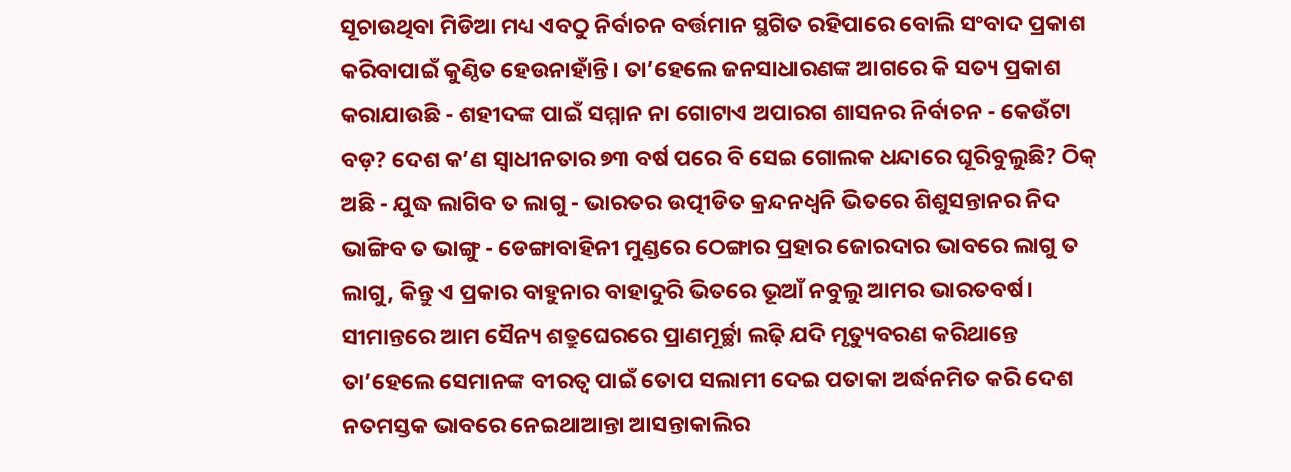ସୂଚାଉଥିବା ମିଡିଆ ମଧ୍ୟ ଏବଠୁ ନିର୍ବାଚନ ବର୍ତ୍ତମାନ ସ୍ଥଗିତ ରହିପାରେ ବୋଲି ସଂବାଦ ପ୍ରକାଶ କରିବାପାଇଁ କୁଣ୍ଠିତ ହେଉନାହାଁନ୍ତି। ତା’ହେଲେ ଜନସାଧାରଣଙ୍କ ଆଗରେ କି ସତ୍ୟ ପ୍ରକାଶ କରାଯାଉଛି - ଶହୀଦଙ୍କ ପାଇଁ ସମ୍ମାନ ନା ଗୋଟାଏ ଅପାରଗ ଶାସନର ନିର୍ବାଚନ - କେଉଁଟା ବଡ଼? ଦେଶ କ’ଣ ସ୍ୱାଧୀନତାର ୭୩ ବର୍ଷ ପରେ ବି ସେଇ ଗୋଲକ ଧନ୍ଦାରେ ଘୂରିବୁଲୁଛି? ଠିକ୍ ଅଛି - ଯୁଦ୍ଧ ଲାଗିବ ତ ଲାଗୁ - ଭାରତର ଉତ୍ପୀଡିତ କ୍ରନ୍ଦନଧ୍ୱନି ଭିତରେ ଶିଶୁସନ୍ତାନର ନିଦ ଭାଙ୍ଗିବ ତ ଭାଙ୍ଗୁ - ଡେଙ୍ଗାବାହିନୀ ମୁଣ୍ଡରେ ଠେଙ୍ଗାର ପ୍ରହାର ଜୋରଦାର ଭାବରେ ଲାଗୁ ତ ଲାଗୁ, କିନ୍ତୁ ଏ ପ୍ରକାର ବାହୁନାର ବାହାଦୁରି ଭିତରେ ଭୂଆଁ ନବୁଲୁ ଆମର ଭାରତବର୍ଷ। ସୀମାନ୍ତରେ ଆମ ସୈନ୍ୟ ଶତ୍ରୁଘେରରେ ପ୍ରାଣମୂର୍ଚ୍ଛା ଲଢ଼ି ଯଦି ମୃତ୍ୟୁବରଣ କରିଥାନ୍ତେ ତା’ହେଲେ ସେମାନଙ୍କ ବୀରତ୍ୱ ପାଇଁ ତୋପ ସଲାମୀ ଦେଇ ପତାକା ଅର୍ଦ୍ଧନମିତ କରି ଦେଶ ନତମସ୍ତକ ଭାବରେ ନେଇଥାଆନ୍ତା ଆସନ୍ତାକାଲିର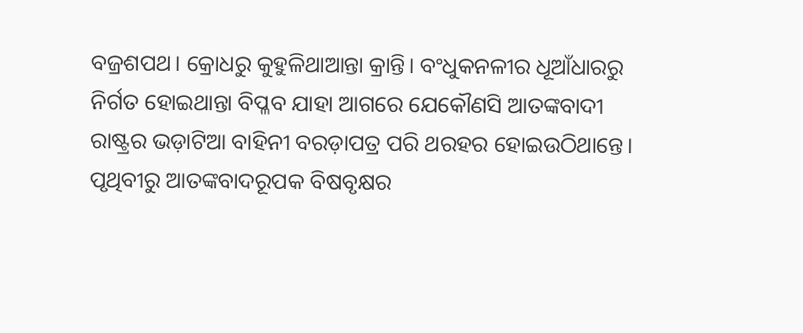ବଜ୍ରଶପଥ। କ୍ରୋଧରୁ କୁହୁଳିଥାଆନ୍ତା କ୍ରାନ୍ତି। ବଂଧୁକନଳୀର ଧୂଆଁଧାରରୁ ନିର୍ଗତ ହୋଇଥାନ୍ତା ବିପ୍ଳବ ଯାହା ଆଗରେ ଯେକୌଣସି ଆତଙ୍କବାଦୀ ରାଷ୍ଟ୍ରର ଭଡ଼ାଟିଆ ବାହିନୀ ବରଡ଼ାପତ୍ର ପରି ଥରହର ହୋଇଉଠିଥାନ୍ତେ। ପୃଥିବୀରୁ ଆତଙ୍କବାଦରୂପକ ବିଷବୃକ୍ଷର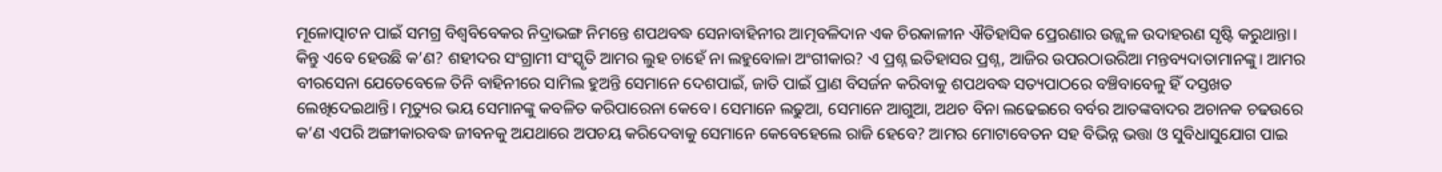ମୂଳୋତ୍ପାଟନ ପାଇଁ ସମଗ୍ର ବିଶ୍ୱବିବେକର ନିଦ୍ରାଭଙ୍ଗ ନିମନ୍ତେ ଶପଥବଦ୍ଧ ସେନାବାହିନୀର ଆତ୍ମବଳିଦାନ ଏକ ଚିରକାଳୀନ ଐତିହାସିକ ପ୍ରେରଣାର ଉଜ୍ଜ୍ୱଳ ଉଦାହରଣ ସୃଷ୍ଟି କରୁଥାନ୍ତା। କିନ୍ତୁ ଏବେ ହେଉଛି କ’ଣ? ଶହୀଦର ସଂଗ୍ରାମୀ ସଂସ୍କୃତି ଆମର ଲୁହ ଚାହେଁ ନା ଲହୁବୋଳା ଅଂଗୀକାର? ଏ ପ୍ରଶ୍ନ ଇତିହାସର ପ୍ରଶ୍ନ, ଆଜିର ଉପରଠାଉରିଆ ମନ୍ତବ୍ୟଦାତାମାନଙ୍କୁ। ଆମର ବୀରସେନା ଯେତେବେଳେ ତିନି ବାହିନୀରେ ସାମିଲ ହୁଅନ୍ତି ସେମାନେ ଦେଶପାଇଁ, ଜାତି ପାଇଁ ପ୍ରାଣ ବିସର୍ଜନ କରିବାକୁ ଶପଥବଦ୍ଧ ସତ୍ୟପାଠରେ ବଞ୍ଚିବାବେଳୁ ହିଁ ଦସ୍ତଖତ ଲେଖିଦେଇଥାନ୍ତି। ମୃତ୍ୟୁର ଭୟ ସେମାନଙ୍କୁ କବଳିତ କରିପାରେନା କେବେ। ସେମାନେ ଲଢୁଆ, ସେମାନେ ଆଗୁଆ, ଅଥଚ ବିନା ଲଢେଇରେ ବର୍ବର ଆତଙ୍କବାଦର ଅଚାନକ ଚଢଉରେ କ’ଣ ଏପରି ଅଙ୍ଗୀକାରବଦ୍ଧ ଜୀବନକୁ ଅଯଥାରେ ଅପଚୟ କରିଦେବାକୁ ସେମାନେ କେବେହେଲେ ରାଜି ହେବେ? ଆମର ମୋଟାବେତନ ସହ ବିଭିନ୍ନ ଭତ୍ତା ଓ ସୁବିଧାସୁଯୋଗ ପାଇ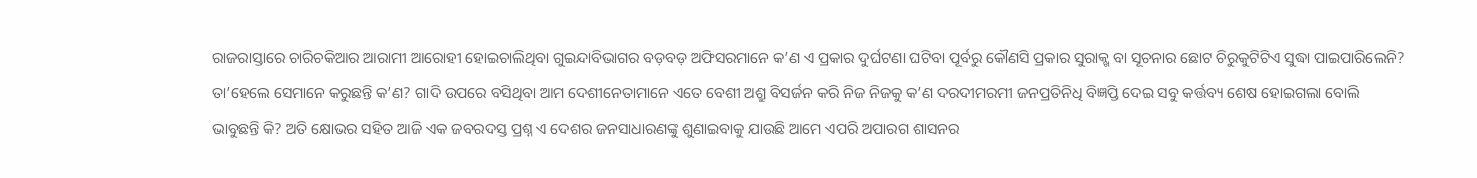ରାଜରାସ୍ତାରେ ଚାରିଚକିଆର ଆରାମୀ ଆରୋହୀ ହୋଇଚାଲିଥିବା ଗୁଇନ୍ଦାବିଭାଗର ବଡ଼ବଡ଼ ଅଫିସରମାନେ କ’ଣ ଏ ପ୍ରକାର ଦୁର୍ଘଟଣା ଘଟିବା ପୂର୍ବରୁ କୌଣସି ପ୍ରକାର ସୁରାକ୍ଖ ବା ସୂଚନାର ଛୋଟ ଚିରୁକୁଟିଟିଏ ସୁଦ୍ଧା ପାଇପାରିଲେନି? ତା’ହେଲେ ସେମାନେ କରୁଛନ୍ତି କ’ଣ? ଗାଦି ଉପରେ ବସିଥିବା ଆମ ଦେଶୀନେତାମାନେ ଏତେ ବେଶୀ ଅଶ୍ରୁ ବିସର୍ଜନ କରି ନିଜ ନିଜକୁ କ’ଣ ଦରଦୀମରମୀ ଜନପ୍ରତିନିଧି ବିଜ୍ଞପ୍ତି ଦେଇ ସବୁ କର୍ତ୍ତବ୍ୟ ଶେଷ ହୋଇଗଲା ବୋଲି ଭାବୁଛନ୍ତି କି? ଅତି କ୍ଷୋଭର ସହିତ ଆଜି ଏକ ଜବରଦସ୍ତ ପ୍ରଶ୍ନ ଏ ଦେଶର ଜନସାଧାରଣଙ୍କୁ ଶୁଣାଇବାକୁ ଯାଉଛି ଆମେ ଏପରି ଅପାରଗ ଶାସନର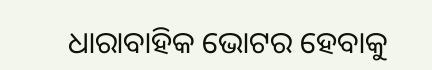ଧାରାବାହିକ ଭୋଟର ହେବାକୁ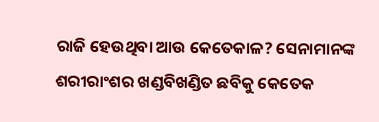ରାଜି ହେଉଥିବା ଆଉ କେତେକାଳ? ସେନାମାନଙ୍କ ଶରୀରାଂଶର ଖଣ୍ଡବିଖଣ୍ଡିତ ଛବିକୁ କେତେକ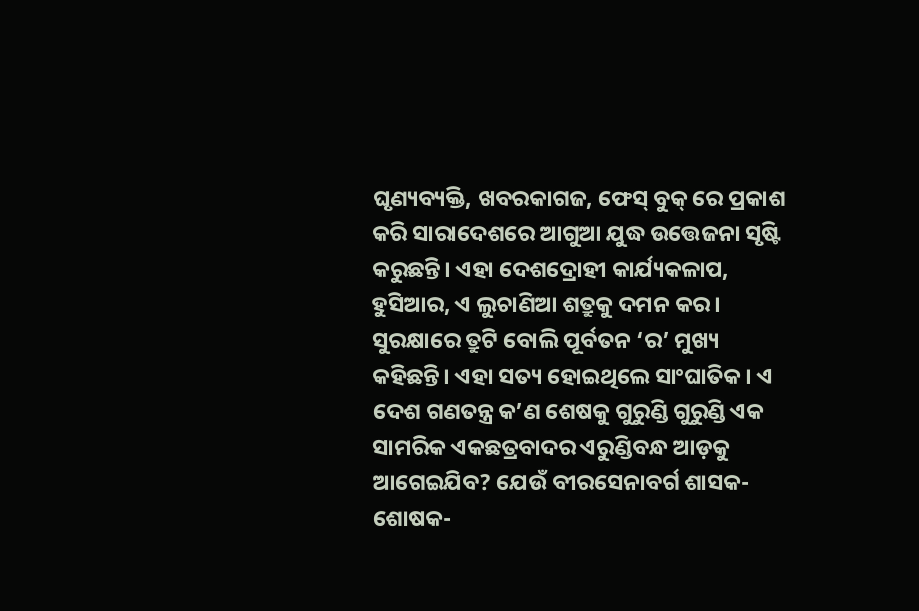ଘୃଣ୍ୟବ୍ୟକ୍ତି, ଖବରକାଗଜ, ଫେସ୍ ବୁକ୍ ରେ ପ୍ରକାଶ କରି ସାରାଦେଶରେ ଆଗୁଆ ଯୁଦ୍ଧ ଉତ୍ତେଜନା ସୃଷ୍ଟି କରୁଛନ୍ତି। ଏହା ଦେଶଦ୍ରୋହୀ କାର୍ଯ୍ୟକଳାପ, ହୁସିଆର, ଏ ଲୁଚାଣିଆ ଶତ୍ରୁକୁ ଦମନ କର। ସୁରକ୍ଷାରେ ତ୍ରୁଟି ବୋଲି ପୂର୍ବତନ ‘ର’ ମୁଖ୍ୟ କହିଛନ୍ତି। ଏହା ସତ୍ୟ ହୋଇଥିଲେ ସାଂଘାତିକ। ଏ ଦେଶ ଗଣତନ୍ତ୍ର କ’ଣ ଶେଷକୁ ଗୁରୁଣ୍ଡି ଗୁରୁଣ୍ଡି ଏକ ସାମରିକ ଏକଛତ୍ରବାଦର ଏରୁଣ୍ଡିବନ୍ଧ ଆଡ଼କୁ ଆଗେଇଯିବ? ଯେଉଁ ବୀରସେନାବର୍ଗ ଶାସକ-ଶୋଷକ-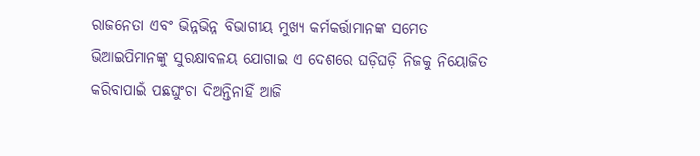ରାଜନେତା ଏବଂ ଭିନ୍ନଭିନ୍ନ ବିଭାଗୀୟ ମୁଖ୍ୟ କର୍ମକର୍ତ୍ତାମାନଙ୍କ ସମେତ ଭିଆଇପିମାନଙ୍କୁ ସୁରକ୍ଷାବଳୟ ଯୋଗାଇ ଏ ଦେଶରେ ଘଡ଼ିଘଡ଼ି ନିଜକୁ ନିୟୋଜିତ କରିବାପାଇଁ ପଛଘୁଂଚା ଦିଅନ୍ତିନାହିଁ ଆଜି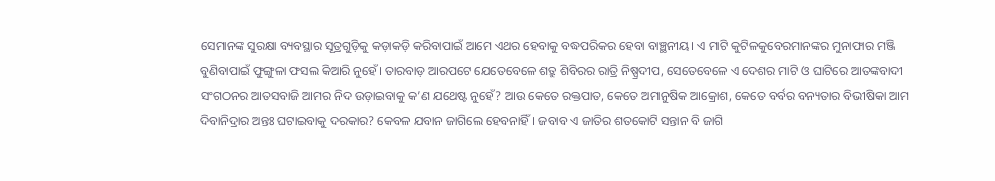ସେମାନଙ୍କ ସୁରକ୍ଷା ବ୍ୟବସ୍ଥାର ସୂତ୍ରଗୁଡ଼ିକୁ କଡ଼ାକଡ଼ି କରିବାପାଇଁ ଆମେ ଏଥର ହେବାକୁ ବଦ୍ଧପରିକର ହେବା ବାଞ୍ଛନୀୟ। ଏ ମାଟି କୁଟିଳକୁବେରମାନଙ୍କର ମୁନାଫାର ମଞ୍ଜି ବୁଣିବାପାଇଁ ଫୁଙ୍ଗୁଳା ଫସଲ କିଆରି ନୁହେଁ। ତାରବାଡ଼ ଆରପଟେ ଯେତେବେଳେ ଶତ୍ରୁ ଶିବିରର ରାତ୍ରି ନିଷ୍ପ୍ରଦୀପ, ସେତେବେଳେ ଏ ଦେଶର ମାଟି ଓ ଘାଟିରେ ଆତଙ୍କବାଦୀ ସଂଗଠନର ଆତସବାଜି ଆମର ନିଦ ଉଡ଼ାଇବାକୁ କ’ଣ ଯଥେଷ୍ଟ ନୁହେଁ? ଆଉ କେତେ ରକ୍ତପାତ, କେତେ ଅମାନୁଷିକ ଆକ୍ରୋଶ, କେତେ ବର୍ବର ବନ୍ୟତାର ବିଭୀଷିକା ଆମ ଦିବାନିଦ୍ରାର ଅନ୍ତଃ ଘଟାଇବାକୁ ଦରକାର? କେବଳ ଯବାନ ଜାଗିଲେ ହେବନାହିଁ। ଜବାବ ଏ ଜାତିର ଶତକୋଟି ସନ୍ତାନ ବି ଜାଗି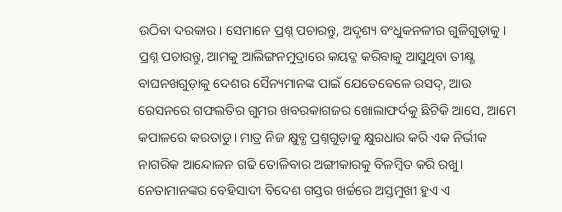ଉଠିବା ଦରକାର। ସେମାନେ ପ୍ରଶ୍ନ ପଚାରନ୍ତୁ, ଅଦୃଶ୍ୟ ବଂଧୁକନଳୀର ଗୁଳିଗୁଡ଼ାକୁ। ପ୍ରଶ୍ନ ପଚାରନ୍ତୁ, ଆମକୁ ଆଲିଙ୍ଗନମୁଦ୍ରାରେ କୟଦ୍ଜ କରିବାକୁ ଆସୁଥିବା ତୀକ୍ଷ୍ଣ ବାଘନଖଗୁଡ଼ାକୁ ଦେଶର ସୈନ୍ୟମାନଙ୍କ ପାଇଁ ଯେତେବେଳେ ରସଦ୍, ଆଉ ରେସନରେ ଗଫଲତିର ଗୁମର ଖବରକାଗଜର ଖୋଲାଫର୍ଦକୁ ଛିଟିକି ଆସେ, ଆମେ କପାଳରେ କରତାଡୁ। ମାତ୍ର ନିଜ କ୍ଷୁବ୍ଧ ପ୍ରଶ୍ନଗୁଡ଼ାକୁ କ୍ଷୁରଧାର କରି ଏକ ନିର୍ଭୀକ ନାଗରିକ ଆନ୍ଦୋଳନ ଗଢି ତୋଳିବାର ଅଙ୍ଗୀକାରକୁ ବିଳମ୍ୱିତ କରି ରଖୁ। ନେତାମାନଙ୍କର ବେହିସାଦୀ ବିଦେଶ ଗସ୍ତର ଖର୍ଚ୍ଚରେ ଅସ୍ତମୁଖୀ ହୁଏ ଏ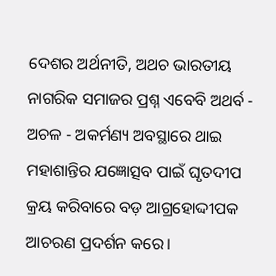ଦେଶର ଅର୍ଥନୀତି, ଅଥଚ ଭାରତୀୟ ନାଗରିକ ସମାଜର ପ୍ରଶ୍ନ ଏବେବି ଅଥର୍ବ - ଅଚଳ - ଅକର୍ମଣ୍ୟ ଅବସ୍ଥାରେ ଥାଇ ମହାଶାନ୍ତିର ଯଜ୍ଞୋତ୍ସବ ପାଇଁ ଘୃତଦୀପ କ୍ରୟ କରିବାରେ ବଡ଼ ଆଗ୍ରହୋଦ୍ଦୀପକ ଆଚରଣ ପ୍ରଦର୍ଶନ କରେ।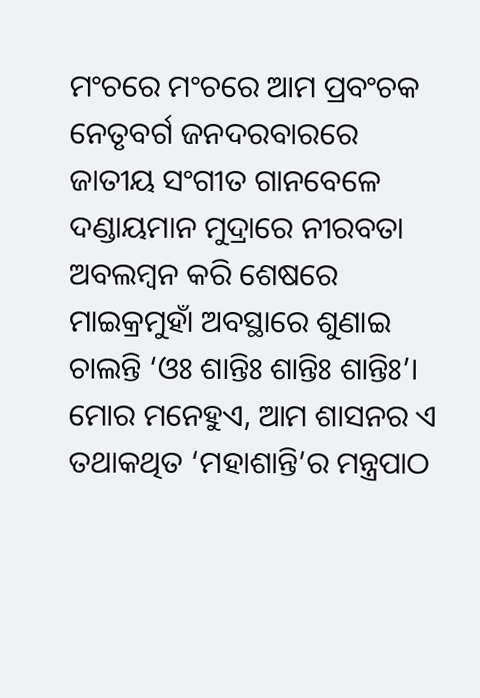ମଂଚରେ ମଂଚରେ ଆମ ପ୍ରବଂଚକ ନେତୃବର୍ଗ ଜନଦରବାରରେ ଜାତୀୟ ସଂଗୀତ ଗାନବେଳେ ଦଣ୍ଡାୟମାନ ମୁଦ୍ରାରେ ନୀରବତା ଅବଲମ୍ୱନ କରି ଶେଷରେ ମାଇକ୍ରମୁହାଁ ଅବସ୍ଥାରେ ଶୁଣାଇ ଚାଲନ୍ତି ‘ଓଃ ଶାନ୍ତିଃ ଶାନ୍ତିଃ ଶାନ୍ତିଃ’। ମୋର ମନେହୁଏ, ଆମ ଶାସନର ଏ ତଥାକଥିତ ‘ମହାଶାନ୍ତି’ର ମନ୍ତ୍ରପାଠ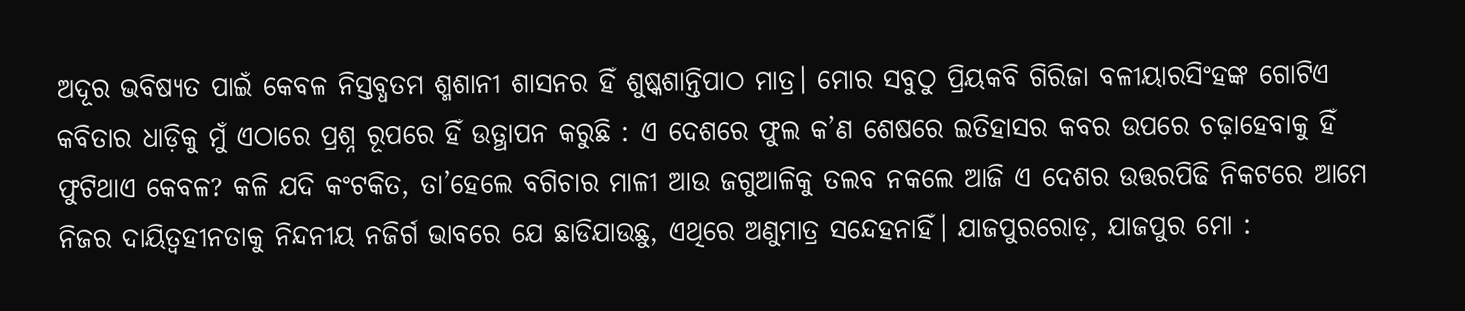ଅଦୂର ଭବିଷ୍ୟତ ପାଇଁ କେବଳ ନିସ୍ତବ୍ଧତମ ଶ୍ମଶାନୀ ଶାସନର ହିଁ ଶୁଷ୍କଶାନ୍ତିପାଠ ମାତ୍ର। ମୋର ସବୁଠୁ ପ୍ରିୟକବି ଗିରିଜା ବଳୀୟାରସିଂହଙ୍କ ଗୋଟିଏ କବିତାର ଧାଡ଼ିକୁ ମୁଁ ଏଠାରେ ପ୍ରଶ୍ନ ରୂପରେ ହିଁ ଉତ୍ଥାପନ କରୁଛି : ଏ ଦେଶରେ ଫୁଲ କ’ଣ ଶେଷରେ ଇତିହାସର କବର ଉପରେ ଚଢ଼ାହେବାକୁ ହିଁ ଫୁଟିଥାଏ କେବଳ? କଳି ଯଦି କଂଟକିତ, ତା’ହେଲେ ବଗିଚାର ମାଳୀ ଆଉ ଜଗୁଆଳିକୁ ତଲବ ନକଲେ ଆଜି ଏ ଦେଶର ଉତ୍ତରପିଢି ନିକଟରେ ଆମେ ନିଜର ଦାୟିତ୍ୱହୀନତାକୁ ନିନ୍ଦନୀୟ ନଜିର୍ଗ ଭାବରେ ଯେ ଛାଡିଯାଉଛୁ, ଏଥିରେ ଅଣୁମାତ୍ର ସନ୍ଦେହନାହିଁ। ଯାଜପୁରରୋଡ଼, ଯାଜପୁର ମୋ :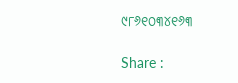୯୮୬୧୦୩୪୧୬୩

Share :